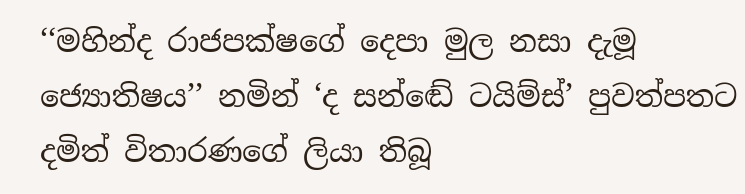‘‘මහින්ද රාජපක්ෂගේ දෙපා මුල නසා දැමූ ජ්‍යොතිෂය’’ නමින් ‘ද සන්ඬේ ටයිම්ස්’ පුවත්පතට දමිත් විතාරණගේ ලියා තිබූ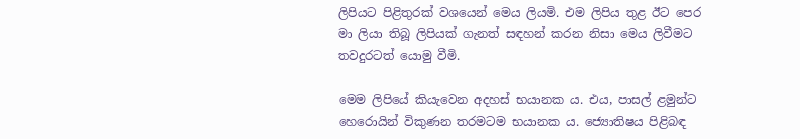ලිපියට පිළිතුරක් වශයෙන් මෙය ලියමි. එම ලිපිය තුළ ඊට පෙර මා ලියා තිබූ ලිපියක් ගැනත් සඳහන් කරන නිසා මෙය ලිවීමට තවදුරටත් යොමු වීමි.

මෙම ලිපියේ කියැවෙන අදහස් භයානක ය. එය, පාසල් ළමුන්ට හෙරොයින් විකුණන තරමටම භයානක ය. ජ්‍යොතිෂය පිළිබඳ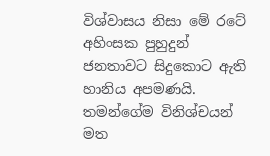විශ්වාසය නිසා මේ රටේ අහිංසක පුහුදුන් ජනතාවට සිදුකොට ඇති හානිය අපමණයි. තමන්ගේම විනිශ්චයන් මත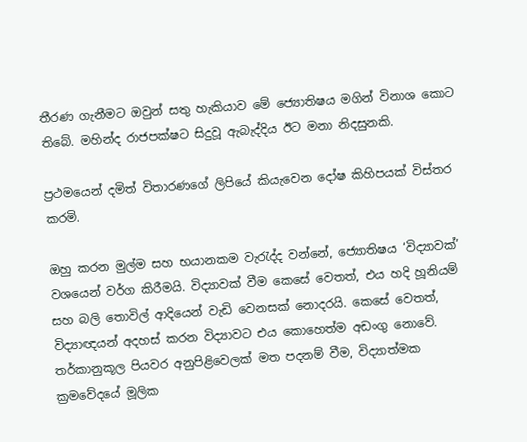තීරණ ගැනීමට ඔවුන් සතු හැකියාව මේ ජ්‍යොතිෂය මගින් විනාශ කොට තිබේ. මහින්ද රාජපක්ෂට සිදුවූ ඇබැද්දිය ඊට මනා නිදසුනකි.

ප්‍රථමයෙන් දමිත් විතාරණගේ ලිපියේ කියැවෙන දෝෂ කිහිපයක් විස්තර කරමි.

ඔහු කරන මුල්ම සහ භයානකම වැරැද්ද වන්නේ, ජ්‍යොතිෂය ‘විද්‍යාවක්’ වශයෙන් වර්ග කිරීමයි. විද්‍යාවක් වීම කෙසේ වෙතත්, එය හදි හූනියම් සහ බලි තොවිල් ආදියෙන් වැඩි වෙනසක් නොදරයි. කෙසේ වෙතත්, විද්‍යාඥයන් අදහස් කරන විද්‍යාවට එය කොහෙත්ම අඩංගු නොවේ. තර්කානුකූල පියවර අනුපිළිවෙලක් මත පදනම් වීම, විද්‍යාත්මක ක්‍රමවේදයේ මූලික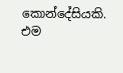කොන්දේසියකි. එම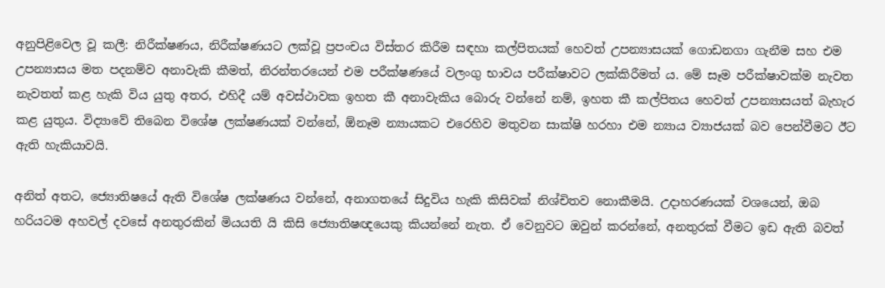අනුපිළිවෙල වූ කලී: නිරීක්ෂණය, නිරීක්ෂණයට ලක්වූ ප්‍රපංචය විස්තර කිරීම සඳහා කල්පිතයක් හෙවත් උපන්‍යාසයක් ගොඩනගා ගැනීම සහ එම උපන්‍යාසය මත පදනම්ව අනාවැකි කීමත්, නිරන්තරයෙන් එම පරීක්ෂණයේ වලංගු භාවය පරීක්ෂාවට ලක්කිරීමත් ය. මේ සෑම පරීක්ෂාවක්ම නැවත නැවතත් කළ හැකි විය යුතු අතර, එහිදී යම් අවස්ථාවක ඉහත කී අනාවැකිය බොරු වන්නේ නම්, ඉහත කී කල්පිතය හෙවත් උපන්‍යාසයත් බැහැර කළ යුතුය. විද්‍යාවේ තිබෙන විශේෂ ලක්ෂණයක් වන්නේ, ඕනෑම න්‍යායකට එරෙහිව මතුවන සාක්ෂි හරහා එම න්‍යාය ව්‍යාජයක් බව පෙන්වීමට ඊට ඇති හැකියාවයි.

අනිත් අතට, ජ්‍යොතිෂයේ ඇති විශේෂ ලක්ෂණය වන්නේ, අනාගතයේ සිදුවිය හැකි කිසිවක් නිශ්චිතව නොකීමයි. උදාහරණයක් වශයෙන්, ඔබ හරියටම අහවල් දවසේ අනතුරකින් මියයති යි කිසි ජ්‍යොතිෂඥයෙකු කියන්නේ නැත. ඒ වෙනුවට ඔවුන් කරන්නේ, අනතුරක් වීමට ඉඩ ඇති බවත්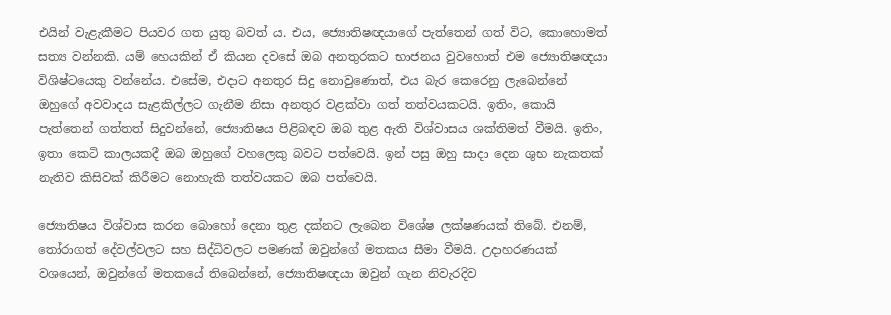එයින් වැළැකීමට පියවර ගත යුතු බවත් ය. එය, ජ්‍යොතිෂඥයාගේ පැත්තෙන් ගත් විට, කොහොමත් සත්‍ය වන්නකි. යම් හෙයකින් ඒ කියන දවසේ ඔබ අනතුරකට භාජනය වුවහොත් එම ජ්‍යොතිෂඥයා විශිෂ්ටයෙකු වන්නේය. එසේම, එදාට අනතුර සිදු නොවුණොත්, එය බැර කෙරෙනු ලැබෙන්නේ ඔහුගේ අවවාදය සැළකිල්ලට ගැනීම නිසා අනතුර වළක්වා ගත් තත්වයකටයි. ඉතිං, කොයි පැත්තෙන් ගත්තත් සිදුවන්නේ, ජ්‍යොතිෂය පිළිබඳව ඔබ තුළ ඇති විශ්වාසය ශක්තිමත් වීමයි. ඉතිං, ඉතා කෙටි කාලයකදී ඔබ ඔහුගේ වහලෙකු බවට පත්වෙයි. ඉන් පසු ඔහු සාදා දෙන ශුභ නැකතක් නැතිව කිසිවක් කිරීමට නොහැකි තත්වයකට ඔබ පත්වෙයි.

ජ්‍යොතිෂය විශ්වාස කරන බොහෝ දෙනා තුළ දක්නට ලැබෙන විශේෂ ලක්ෂණයක් තිබේ. එනම්, තෝරාගත් දේවල්වලට සහ සිද්ධිවලට පමණක් ඔවුන්ගේ මතකය සීමා වීමයි. උදාහරණයක් වශයෙන්, ඔවුන්ගේ මතකයේ තිබෙන්නේ, ජ්‍යොතිෂඥයා ඔවුන් ගැන නිවැරදිව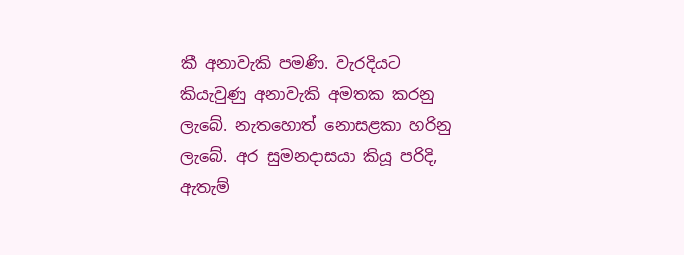කී අනාවැකි පමණි. වැරදියට කියැවුණු අනාවැකි අමතක කරනු ලැබේ. නැතහොත් නොසළකා හරිනු ලැබේ. අර සුමනදාසයා කියූ පරිදි, ඇතැම්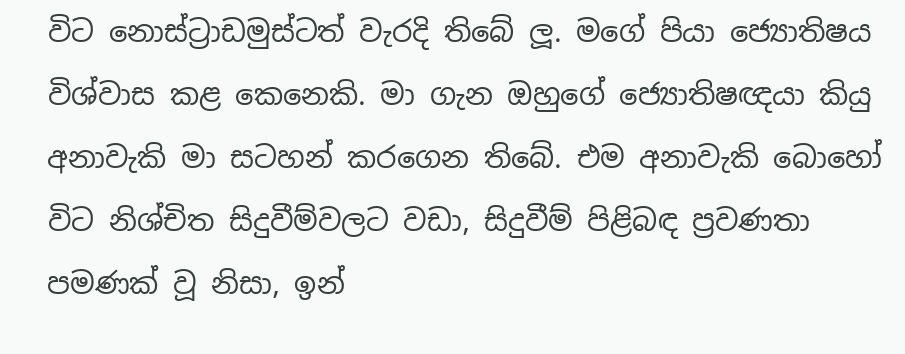විට නොස්ට්‍රාඩමුස්ටත් වැරදි තිබේ ලූ. මගේ පියා ජ්‍යොතිෂය විශ්වාස කළ කෙනෙකි. මා ගැන ඔහුගේ ජ්‍යොතිෂඥයා කියු අනාවැකි මා සටහන් කරගෙන තිබේ. එම අනාවැකි බොහෝ විට නිශ්චිත සිදුවීම්වලට වඩා, සිදුවීම් පිළිබඳ ප්‍රවණතා පමණක් වූ නිසා, ඉන්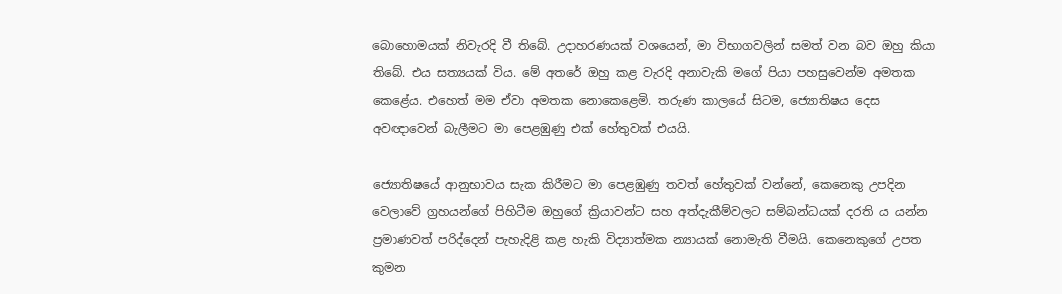බොහොමයක් නිවැරදි වී තිබේ. උදාහරණයක් වශයෙන්, මා විභාගවලින් සමත් වන බව ඔහු කියා තිබේ. එය සත්‍යයක් විය. මේ අතරේ ඔහු කළ වැරදි අනාවැකි මගේ පියා පහසුවෙන්ම අමතක කෙළේය. එහෙත් මම ඒවා අමතක නොකෙළෙමි. තරුණ කාලයේ සිටම, ජ්‍යොතිෂය දෙස අවඥාවෙන් බැලීමට මා පෙළඹුණු එක් හේතුවක් එයයි.

ජ්‍යොතිෂයේ ආනුභාවය සැක කිරීමට මා පෙළඹුණු තවත් හේතුවක් වන්නේ, කෙනෙකු උපදින වෙලාවේ ග්‍රහයන්ගේ පිහිටීම ඔහුගේ ක්‍රියාවන්ට සහ අත්දැකීම්වලට සම්බන්ධයක් දරති ය යන්න ප්‍රමාණවත් පරිද්දෙන් පැහැදිළි කළ හැකි විද්‍යාත්මක න්‍යායක් නොමැති වීමයි. කෙනෙකුගේ උපත කුමන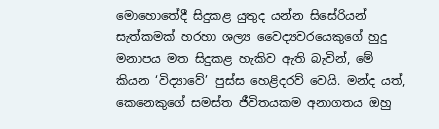මොහොතේදී සිදුකළ යුතුද යන්න සිසේරියන් සැත්කමක් හරහා ශල්‍ය වෛද්‍යවරයෙකුගේ හුදු මනාපය මත සිදුකළ හැකිව ඇති බැවින්, මේ කියන ‘විද්‍යාවේ’ පුස්ස හෙළිදරව් වෙයි. මන්ද යත්, කෙනෙකුගේ සමස්ත ජීවිතයකම අනාගතය ඔහු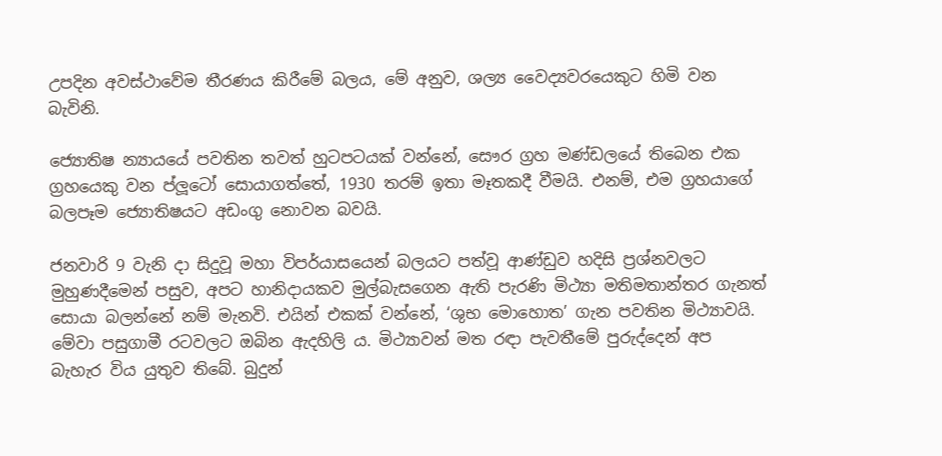උපදින අවස්ථාවේම තීරණය කිරීමේ බලය, මේ අනුව, ශල්‍ය වෛද්‍යවරයෙකුට හිමි වන බැවිනි.

ජ්‍යොතිෂ න්‍යායයේ පවතින තවත් හුටපටයක් වන්නේ, සෞර ග්‍රහ මණ්ඩලයේ තිබෙන එක ග්‍රහයෙකු වන ප්ලූටෝ සොයාගත්තේ, 1930 තරම් ඉතා මෑතකදී වීමයි. එනම්, එම ග්‍රහයාගේ බලපෑම ජ්‍යොතිෂයට අඩංගු නොවන බවයි.

ජනවාරි 9 වැනි දා සිදුවූ මහා විපර්යාසයෙන් බලයට පත්වූ ආණ්ඩුව හදිසි ප්‍රශ්නවලට මුහුණදීමෙන් පසුව, අපට හානිදායකව මුල්බැසගෙන ඇති පැරණි මිථ්‍යා මතිමතාන්තර ගැනත් සොයා බලන්නේ නම් මැනවි. එයින් එකක් වන්නේ, ‘ශුභ මොහොත’ ගැන පවතින මිථ්‍යාවයි. මේවා පසුගාමී රටවලට ඔබින ඇදහිලි ය. මිථ්‍යාවන් මත රඳා පැවතීමේ පුරුද්දෙන් අප බැහැර විය යුතුව තිබේ. බුදුන්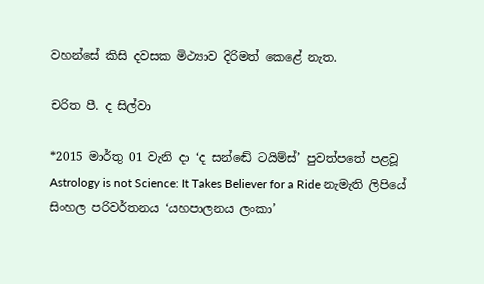වහන්සේ කිසි දවසක මිථ්‍යාව දිරිමත් කෙළේ නැත.

චරිත පී. ද සිල්වා

*2015 මාර්තු 01 වැනි දා ‘ද සන්ඬේ ටයිම්ස්’ පුවත්පතේ පළවූ Astrology is not Science: It Takes Believer for a Ride නැමැති ලිපියේ සිංහල පරිවර්තනය ‘යහපාලනය ලංකා’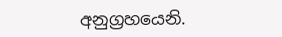අනුග්‍රහයෙනි.